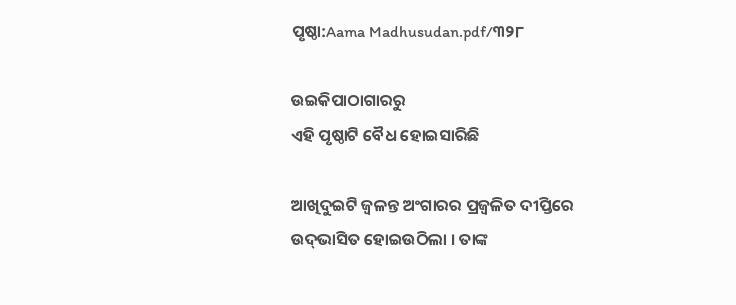ପୃଷ୍ଠା:Aama Madhusudan.pdf/୩୨୮

ଉଇକିପାଠାଗାର‌ରୁ
ଏହି ପୃଷ୍ଠାଟି ବୈଧ ହୋଇସାରିଛି

ଆଖିଦୁଇଟି ଜ୍ୱଳନ୍ତ ଅଂଗାରର ପ୍ରଜ୍ୱଳିତ ଦୀପ୍ତିରେ ଉଦ୍‍ଭାସିତ ହୋଇଉଠିଲା । ତାଙ୍କ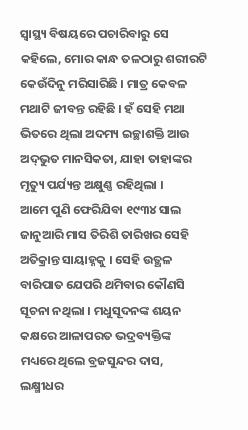ସ୍ୱାସ୍ଥ୍ୟ ବିଷୟରେ ପଚାରିବାରୁ ସେ କହିଲେ, ମୋର କାନ୍ଧ ତଳଠାରୁ ଶରୀରଟି କେଉଁଦିନୁ ମରିସାରିଛି । ମାତ୍ର କେବଳ ମଥାଟି ଜୀବନ୍ତ ରହିଛି । ହଁ ସେହି ମଥା ଭିତରେ ଥିଲା ଅଦମ୍ୟ ଇଚ୍ଛାଶକ୍ତି ଆଉ ଅଦ୍‍ଭୁତ ମାନସିକତା, ଯାହା ତାହାଙ୍କର ମୃତ୍ୟୁ ପର୍ଯ୍ୟନ୍ତ ଅକ୍ଷୁଣ୍ଣ ରହିଥିଲା ।
ଆମେ ପୁଣି ଫେରିଯିବା ୧୯୩୪ ସାଲ ଜାନୁଆରି ମାସ ତିରିଶି ତାରିଖର ସେହି ଅତିକ୍ରାନ୍ତ ସାୟାହ୍ନକୁ । ସେହି ଉତ୍ଥଳ ବାରିପାତ ଯେପରି ଥମିବାର କୌଣସି ସୂଚନା ନଥିଲା । ମଧୁସୂଦନଙ୍କ ଶୟନ କକ୍ଷରେ ଆଳାପରତ ଭଦ୍ରବ୍ୟକ୍ତିଙ୍କ ମଧ୍ୟରେ ଥିଲେ ବ୍ରଜସୁନ୍ଦର ଦାସ, ଲକ୍ଷ୍ମୀଧର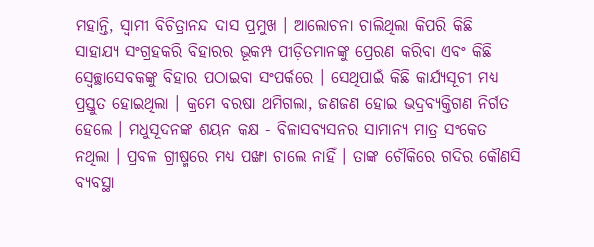ମହାନ୍ତି, ସ୍ୱାମୀ ବିଚିତ୍ରାନନ୍ଦ ଦାସ ପ୍ରମୁଖ । ଆଲୋଚନା ଚାଲିଥିଲା କିପରି କିଛି ସାହାଯ୍ୟ ସଂଗ୍ରହକରି ବିହାରର ଭୂକମ୍ପ ପୀଡ଼ିତମାନଙ୍କୁ ପ୍ରେରଣ କରିବା ଏବଂ କିଛି ସ୍ୱେଚ୍ଛାସେବକଙ୍କୁ ବିହାର ପଠାଇବା ସଂପର୍କରେ । ସେଥିପାଇଁ କିଛି କାର୍ଯ୍ୟସୂଚୀ ମଧ୍ୟ ପ୍ରସ୍ତୁତ ହୋଇଥିଲା । କ୍ରମେ ବରଷା ଥମିଗଲା, ଜଣଜଣ ହୋଇ ଭଦ୍ରବ୍ୟକ୍ତିଗଣ ନିର୍ଗତ ହେଲେ । ମଧୁସୂଦନଙ୍କ ଶୟନ କକ୍ଷ - ବିଳାସବ୍ୟସନର ସାମାନ୍ୟ ମାତ୍ର ସଂକେତ ନଥିଲା । ପ୍ରବଳ ଗ୍ରୀଷ୍ମରେ ମଧ୍ୟ ପଙ୍ଖା ଚାଲେ ନାହିଁ । ତାଙ୍କ ଚୌକିରେ ଗଦିର କୌଣସି ବ୍ୟବସ୍ଥା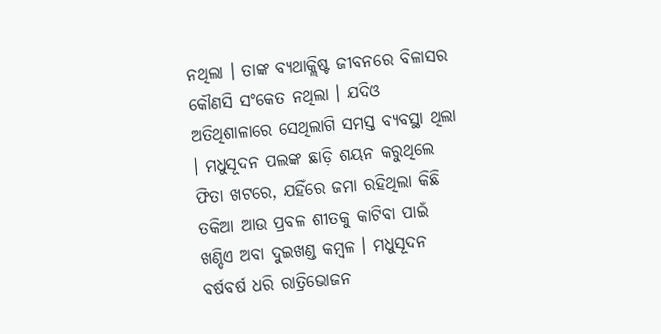ନଥିଲା । ତାଙ୍କ ବ୍ୟଥାକ୍ଲିଷ୍ଟ ଜୀବନରେ ବିଳାସର କୌଣସି ସଂକେତ ନଥିଲା । ଯଦିଓ ଅତିଥିଶାଳାରେ ସେଥିଲାଗି ସମସ୍ତ ବ୍ୟବସ୍ଥା ଥିଲା । ମଧୁସୂଦନ ପଲଙ୍କ ଛାଡ଼ି ଶୟନ କରୁଥିଲେ ଫିତା ଖଟରେ, ଯହିଁରେ ଜମା ରହିଥିଲା କିଛି ତକିଆ ଆଉ ପ୍ରବଳ ଶୀତକୁ କାଟିବା ପାଇଁ ଖଣ୍ଡିଏ ଅବା ଦୁଇଖଣ୍ଡ କମ୍ବଳ । ମଧୁସୂଦନ ବର୍ଷବର୍ଷ ଧରି ରାତ୍ରିଭୋଜନ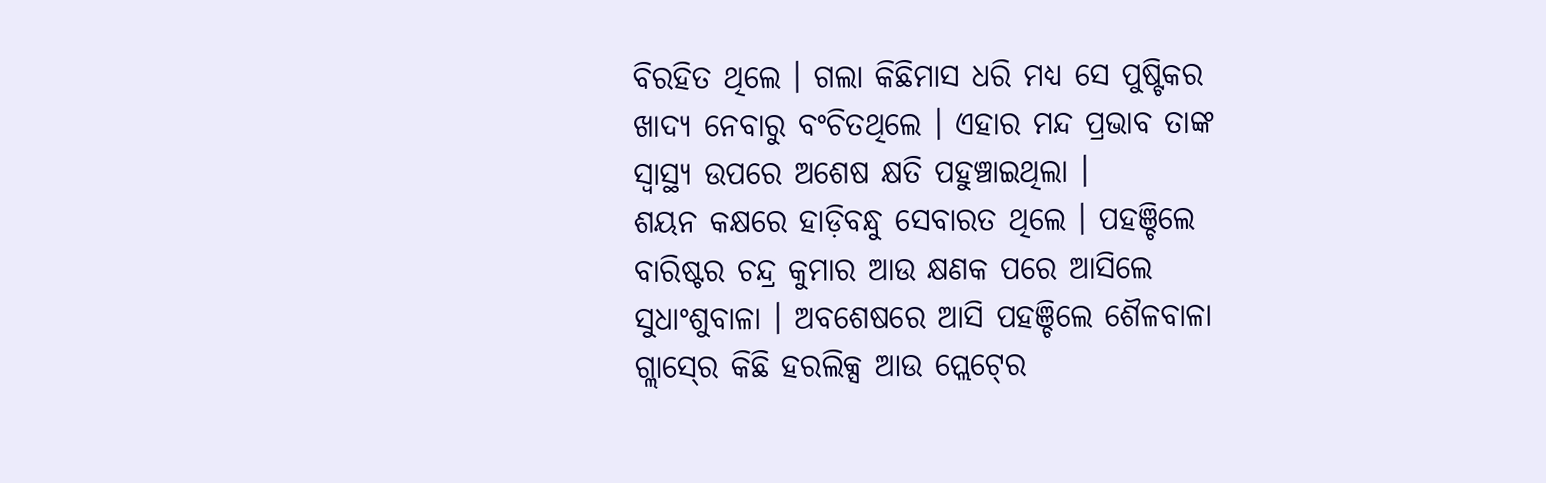ବିରହିତ ଥିଲେ । ଗଲା କିଛିମାସ ଧରି ମଧ୍ୟ ସେ ପୁଷ୍ଟିକର ଖାଦ୍ୟ ନେବାରୁ ବଂଚିତଥିଲେ । ଏହାର ମନ୍ଦ ପ୍ରଭାବ ତାଙ୍କ ସ୍ୱାସ୍ଥ୍ୟ ଉପରେ ଅଶେଷ କ୍ଷତି ପହୁଞ୍ଚାଇଥିଲା ।
ଶୟନ କକ୍ଷରେ ହାଡ଼ିବନ୍ଧୁ ସେବାରତ ଥିଲେ । ପହଞ୍ଚିଲେ ବାରିଷ୍ଟର ଚନ୍ଦ୍ର କୁମାର ଆଉ କ୍ଷଣକ ପରେ ଆସିଲେ ସୁଧାଂଶୁବାଳା । ଅବଶେଷରେ ଆସି ପହଞ୍ଚିଲେ ଶୈଳବାଳା ଗ୍ଲାସ୍‍ରେ କିଛି ହରଲିକ୍ସ ଆଉ ପ୍ଲେଟ୍‍ରେ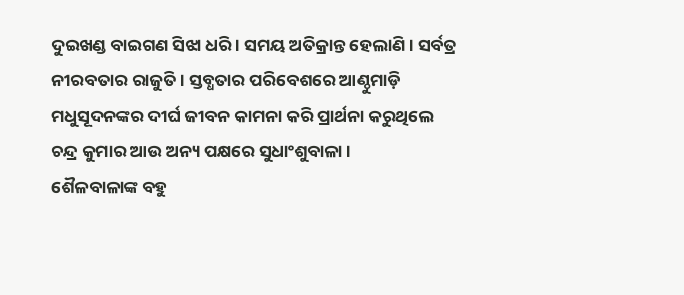ଦୁଇଖଣ୍ଡ ବାଇଗଣ ସିଝା ଧରି । ସମୟ ଅତିକ୍ରାନ୍ତ ହେଲାଣି । ସର୍ବତ୍ର ନୀରବତାର ରାଜୁତି । ସ୍ତବ୍ଧତାର ପରିବେଶରେ ଆଣ୍ଠୁମାଡ଼ି ମଧୁସୂଦନଙ୍କର ଦୀର୍ଘ ଜୀବନ କାମନା କରି ପ୍ରାର୍ଥନା କରୁଥିଲେ ଚନ୍ଦ୍ର କୁମାର ଆଉ ଅନ୍ୟ ପକ୍ଷରେ ସୁଧାଂଶୁବାଳା ।
ଶୈଳବାଳାଙ୍କ ବହୁ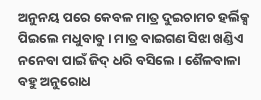ଅନୁନୟ ପରେ କେବଳ ମାତ୍ର ଦୁଇଚାମଚ ହର୍ଲିକ୍ସ ପିଇଲେ ମଧୁବାବୁ । ମାତ୍ର ବାଇଗଣ ସିଝା ଖଣ୍ଡିଏ ନନେବା ପାଇଁ ଜିଦ୍‍ ଧରି ବସିଲେ । ଶୈଳବାଳା ବହୁ ଅନୁରୋଧ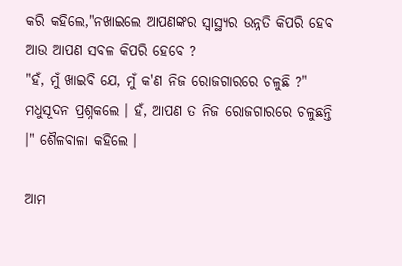କରି କହିଲେ,"ନଖାଇଲେ ଆପଣଙ୍କର ସ୍ୱାସ୍ଥ୍ୟର ଉନ୍ନତି କିପରି ହେବ ଆଉ ଆପଣ ସବଳ କିପରି ହେବେ ?
"ହଁ, ମୁଁ ଖାଇବି ଯେ, ମୁଁ କ'ଣ ନିଜ ରୋଜଗାରରେ ଚଳୁଛି ?" ମଧୁସୂଦନ ପ୍ରଶ୍ନକଲେ । ହଁ, ଆପଣ ତ ନିଜ ରୋଜଗାରରେ ଚଳୁଛନ୍ତି ।" ଶୈଳବାଳା କହିଲେ ।

ଆମ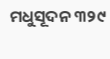ମଧୁସୂଦନ ୩୨୯